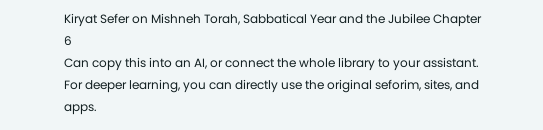Kiryat Sefer on Mishneh Torah, Sabbatical Year and the Jubilee Chapter 6
Can copy this into an AI, or connect the whole library to your assistant. For deeper learning, you can directly use the original seforim, sites, and apps.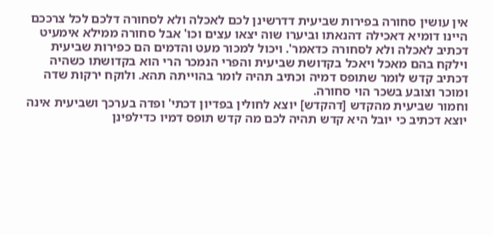אין עושין סחורה בפירות שביעית דדרשינן לכם לאכלה ולא לסחורה דלכם לכל צרככם היינו דומיא דאכילה דהנאתו וביערו שוה יצאו עצים וכו' אבל סחורה ממילא אימעיט דכתיב לאכלה ולא לסחורה כדאמר'. ויכול למכור מעט והדמים הם כפירות שביעית וילקח בהם מאכל ויאכל בקדושת שביעית והפרי הנמכר הרי הוא בקדושתו כשהיה דכתיב קדש לומר שתופס דמיה וכתיב תהיה לומר בהוייתה תהא. ולוקח ירקות שדה ומוכר וצובע בשכר הוי סחורה.
וחמור שביעית מהקדש [דהקדש] יוצא לחולין בפדיון דכתי' ופדה בערכך ושביעית אינה יוצא דכתיב כי יובל היא קדש תהיה לכם מה קדש תופס דמיו כדילפינן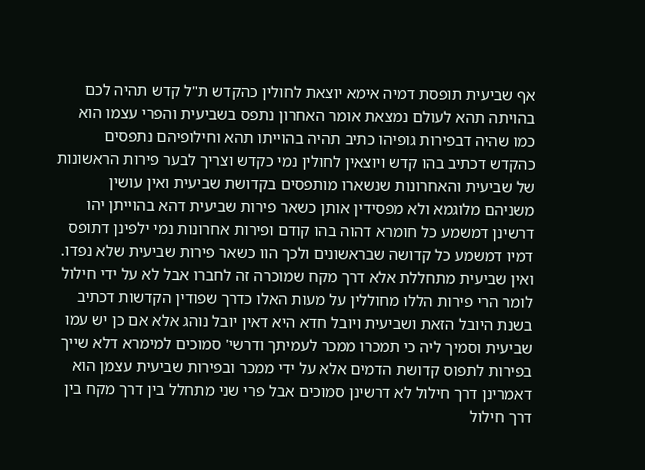אף שביעית תופסת דמיה אימא יוצאת לחולין כהקדש ת"ל קדש תהיה לכם בהויתה תהא לעולם נמצאת אומר האחרון נתפס בשביעית והפרי עצמו הוא כמו שהיה דבפירות גופיהו כתיב תהיה בהוייתו תהא וחילופיהם נתפסים כהקדש דכתיב בהו קדש ויוצאין לחולין נמי כקדש וצריך לבער פירות הראשונות של שביעית והאחרונות שנשארו מותפסים בקדושת שביעית ואין עושין משניהם מלוגמא ולא מפסידין אותן כשאר פירות שביעית דהא בהוייתן יהו דרשינן דמשמע כל חומרא דהוה בהו קודם ופירות אחרונות נמי ילפינן דתופס דמיו דמשמע כל קדושה שבראשונים ולכך הוו כשאר פירות שביעית שלא נפדו.
ואין שביעית מתחללת אלא דרך מקח שמוכרה זה לחברו אבל לא על ידי חילול לומר הרי פירות הללו מחוללין על מעות האלו כדרך שפודין הקדשות דכתיב בשנת היובל הזאת ושביעית ויובל חדא היא דאין יובל נוהג אלא אם כן יש עמו שביעית וסמיך ליה כי תמכרו ממכר לעמיתך ודרשי' סמוכים למימרא דלא שייך בפירות לתפוס קדושת הדמים אלא על ידי ממכר ובפירות שביעית עצמן הוא דאמרינן דרך חילול לא דרשינן סמוכים אבל פרי שני מתחלל בין דרך מקח בין דרך חילול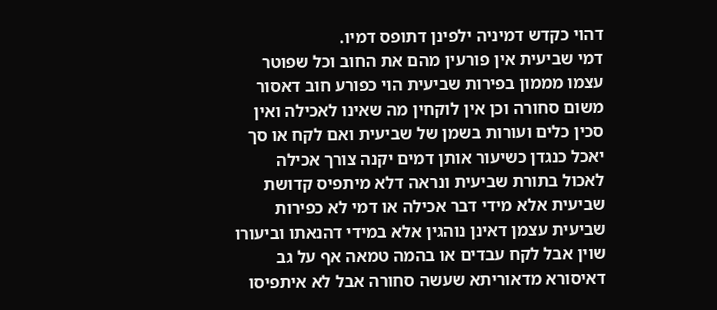דהוי כקדש דמיניה ילפינן דתופס דמיו.
דמי שביעית אין פורעין מהם את החוב וכל שפוטר עצמו מממון בפירות שביעית הוי כפורע חוב דאסור משום סחורה וכן אין לוקחין מה שאינו לאכילה ואין סכין כלים ועורות בשמן של שביעית ואם לקח או סך יאכל כנגדן כשיעור אותן דמים יקנה צורך אכילה לאכול בתורת שביעית ונראה דלא מיתפיס קדושת שביעית אלא מידי דבר אכילה או דמי לא כפירות שביעית עצמן דאינן נוהגין אלא במידי דהנאתו וביעורו שוין אבל לקח עבדים או בהמה טמאה אף על גב דאיסורא מדאוריתא שעשה סחורה אבל לא איתפיסו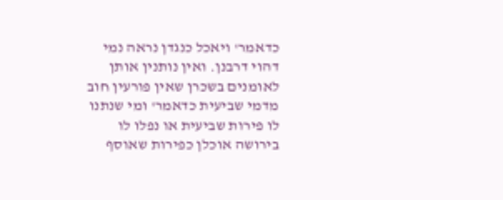כדאמר' ויאכל כנגדן נראה נמי דהוי דרבנן. ואין נותנין אותן לאומנים בשכרן שאין פורעין חוב מדמי שביעית כדאמר' ומי שנתנו לו פירות שביעית או נפלו לו בירושה אוכלן כפירות שאוסף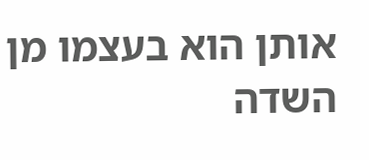אותן הוא בעצמו מן השדה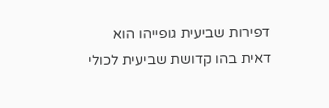דפירות שביעית גופייהו הוא דאית בהו קדושת שביעית לכולי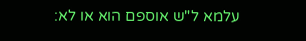עלמא ל"ש אוספם הוא או לא: